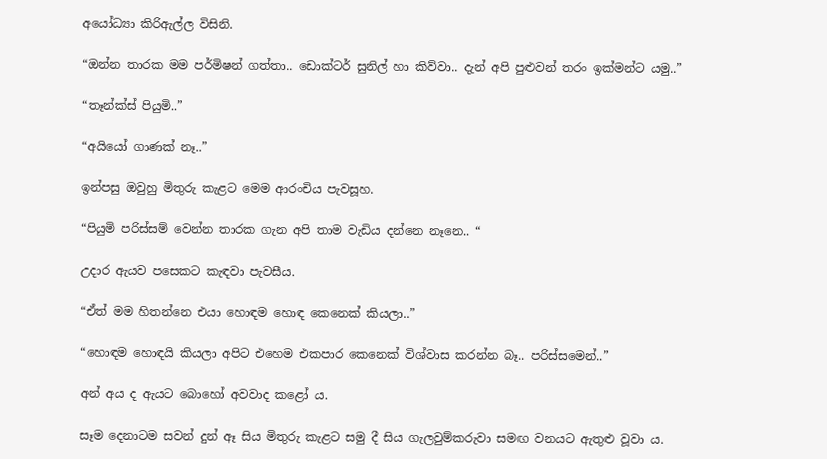අයෝධ්‍යා කිරිඇල්ල විසිනි.

“ඔන්න තාරක මම පර්මිෂන් ගත්තා.. ඩොක්ටර් සුනිල් හා කිව්වා.. දැන් අපි පුළුවන් තරං ඉක්මන්ට යමු..”

“තෑන්ක්ස් පියුමි..”

“අයියෝ ගාණක් නෑ..”

ඉන්පසු ඔවුහු මිතුරු කැළට මෙම ආරංචිය පැවසූහ.

“පියුමි පරිස්සම් වෙන්න තාරක ගැන අපි තාම වැඩිය දන්නෙ නෑනෙ.. “

උදාර ඇයව පසෙකට කැඳවා පැවසීය.

“ඒත් මම හිතන්නෙ එයා හොඳම හොඳ කෙනෙක් කියලා..”

“හොඳම හොඳයි කියලා අපිට එහෙම එකපාර කෙනෙක් විශ්වාස කරන්න බෑ.. පරිස්සමෙන්..”

අන් අය ද ඇයට බොහෝ අවවාද කළෝ ය.

සෑම දෙනාටම සවන් දුන් ඈ සිය මිතුරු කැළට සමු දී සිය ගැලවුම්කරුවා සමඟ වනයට ඇතුළු වූවා ය.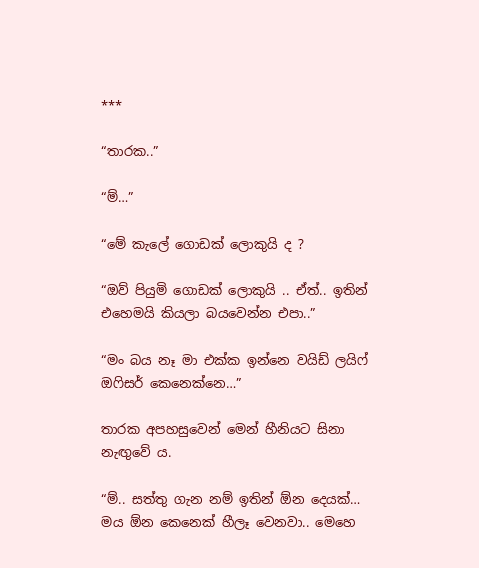***

“තාරක..”

“ම්…”

“මේ කැලේ ගොඩක් ලොකුයි ද ?

“ඔව් පියුමි ගොඩක් ලොකුයි .. ඒත්.. ඉතින් එහෙමයි කියලා බයවෙන්න එපා..”

“මං බය නෑ මා එක්ක ඉන්නෙ වයිඩ් ලයිෆ් ඔෆිසර් කෙනෙක්නෙ…”

තාරක අපහසුවෙන් මෙන් හීනියට සිනා නැඟුවේ ය.

“ම්.. සත්තු ගැන නම් ඉතින් ඕන දෙයක්… මය ඕන කෙනෙක් හීලෑ වෙනවා.. මෙහෙ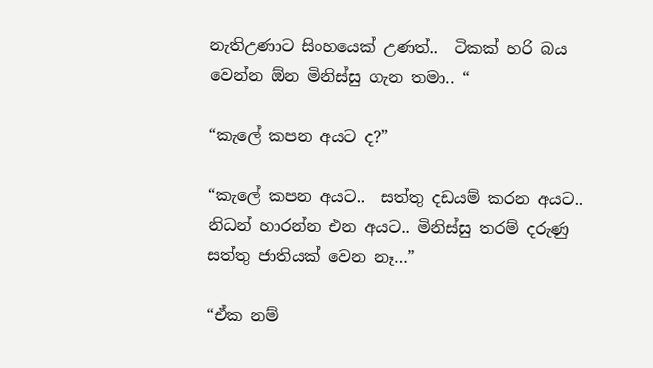නැතිඋණාට සිංහයෙක් උණත්..  ටිකක් හරි බය වෙන්න ඕන මිනිස්සු ගැන තමා.. “

“කැලේ කපන අයට ද?”

“කැලේ කපන අයට..  සත්තු දඩයම් කරන අයට.. නිධන් හාරන්න එන අයට.. මිනිස්සු තරම් දරුණු සත්තු ජාතියක් වෙන නෑ…”

“ඒක නම්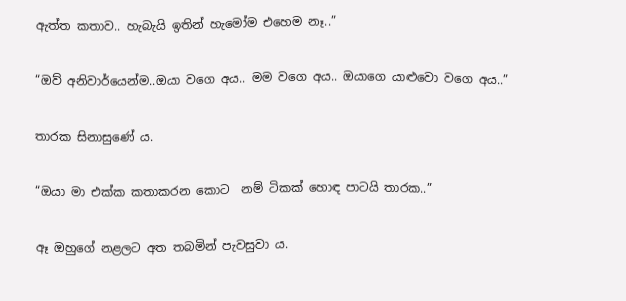ඇත්ත කතාව.. හැබැයි ඉතින් හැමෝම එහෙම නෑ..”

“ඔව් අනිවාර්යෙන්ම..ඔයා වගෙ අය.. මම වගෙ අය.. ඔයාගෙ යාළුවො වගෙ අය..”

තාරක සිනාසුණේ ය.

“ඔයා මා එක්ක කතාකරන කොට  නම් ටිකක් හොඳ පාටයි තාරක..”

ඈ ඔහුගේ නළලට අත තබමින් පැවසුවා ය.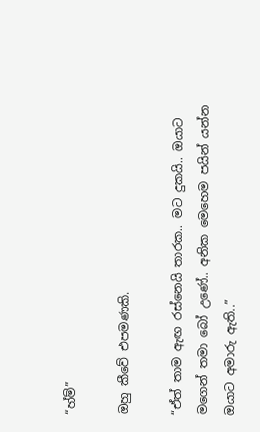“හ්ම්”

ඔහු කීවේ එපමණකි.

“ඒත් තාම ඇඟ රස්නෙයි තාරක.. මට දුකයි.. ඔයාට මගෙන් තමා බෝ උණේ.. අනික මෙහෙම පයින් යන්න ඔයාට අමාරු ඇති..”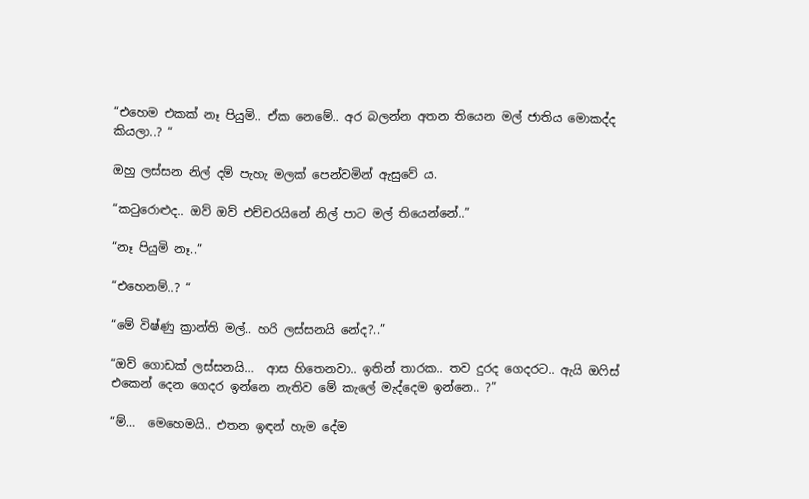“එහෙම එකක් නෑ පියුමි.. ඒක නෙමේ.. අර බලන්න අතන තියෙන මල් ජාතිය මොකද්ද කියලා..? “

ඔහු ලස්සන නිල් දම් පැහැ මලක් පෙන්වමින් ඇසුවේ ය.

“කටුරොළුද.. ඔව් ඔව් එච්චරයිනේ නිල් පාට මල් තියෙන්නේ..”

“නෑ පියුමි නෑ..”

“එහෙනම්..? “

“මේ විෂ්ණු ක්‍රාන්ති මල්.. හරි ලස්සනයි නේද?..”

“ඔව් ගොඩක් ලස්සනයි…  ආස හිතෙනවා.. ඉතින් තාරක.. තව දුරද ගෙදරට.. ඇයි ඔෆිස් එකෙන් දෙන ගෙදර ඉන්නෙ නැතිව මේ කැලේ මැද්දෙම ඉන්නෙ.. ?”

“ම්…  මෙහෙමයි.. එතන ඉඳන් හැම දේම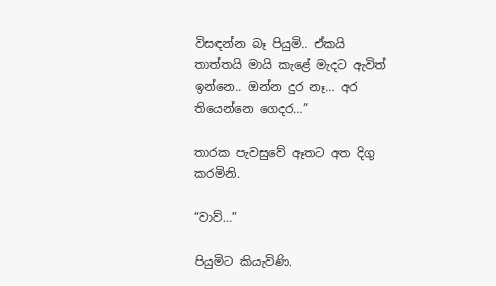විසඳන්න බෑ පියුමි.. ඒකයි තාත්තයි මායි කැළේ මැදට ඇවිත් ඉන්නෙ.. ඔන්න දුර නෑ… අර තියෙන්නෙ ගෙදර…”

තාරක පැවසුවේ ඈතට අත දිගු කරමිනි.

“වාව්…”

පියුමිට කියැවිණි.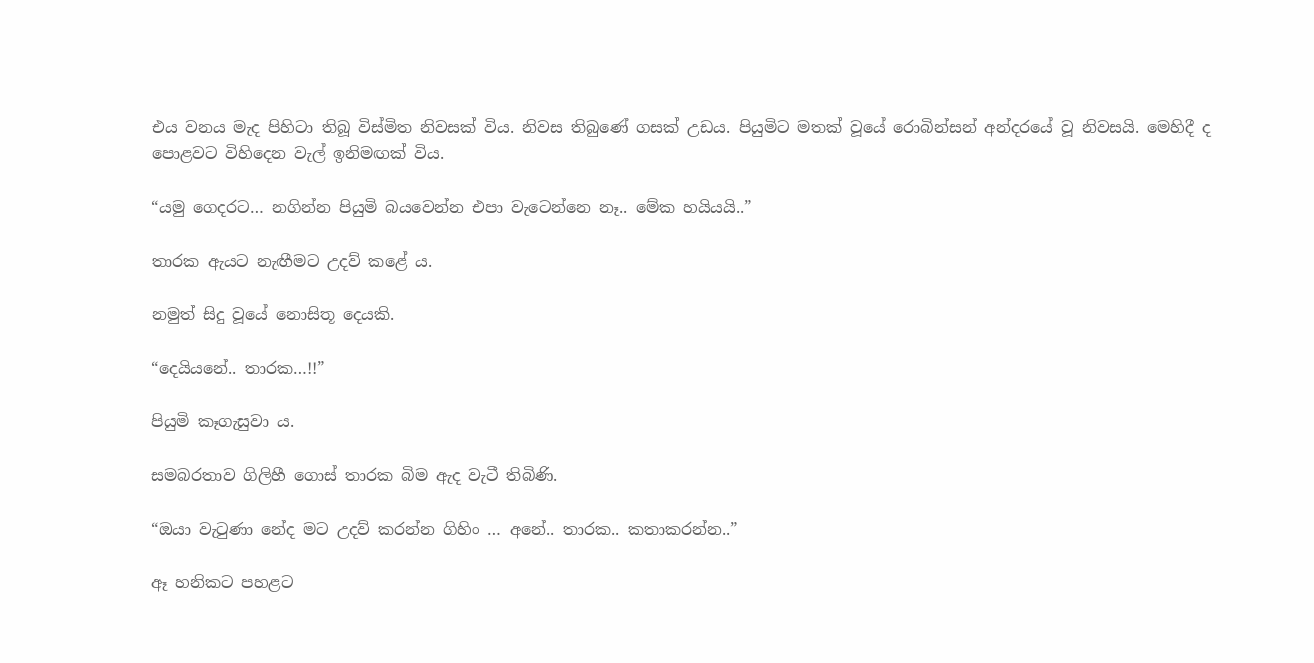එය වනය මැද පිහිටා තිබූ විස්මිත නිවසක් විය. නිවස තිබුණේ ගසක් උඩය. පියුමිට මතක් වූයේ රොබින්සන් අන්දරයේ වූ නිවසයි. මෙහිදී ද පොළවට විහිදෙන වැල් ඉනිමඟක් විය.

“යමු ගෙදරට… නගින්න පියුමි බයවෙන්න එපා වැටෙන්නෙ නෑ.. මේක හයියයි..”

තාරක ඇයට නැඟීමට උදව් කළේ ය.

නමුත් සිදු වූයේ නොසිතූ දෙයකි.

“දෙයියනේ.. තාරක…!!”

පියුමි කෑගැසුවා ය.

සමබරතාව ගිලිහී ගොස් තාරක බිම ඇද වැටී තිබිණි.

“ඔයා වැටුණා නේද මට උදව් කරන්න ගිහිං … අනේ.. තාරක.. කතාකරන්න..”

ඈ හනිකට පහළට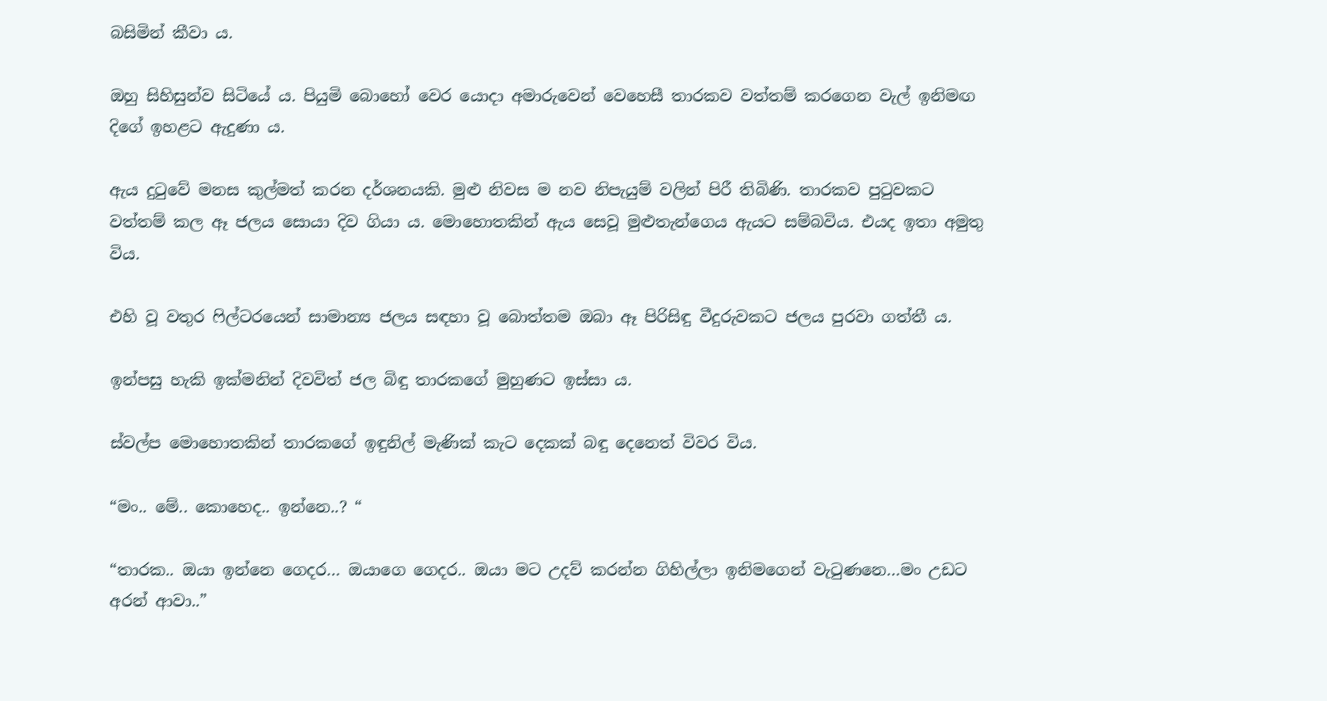බසිමින් කීවා ය.

ඔහු සිහිසුන්ව සිටියේ ය. පියුමි බොහෝ වෙර යොදා අමාරුවෙන් වෙහෙසී තාරකව වත්තම් කරගෙන වැල් ඉනිමඟ දිගේ ඉහළට ඇදුණා ය.

ඇය දුටුවේ මනස කුල්මත් කරන දර්ශනයකි. මුළු නිවස ම නව නිපැයුම් වලින් පිරී තිබිණි. තාරකව පුටුවකට වත්තම් කල ඈ ජලය සොයා දිව ගියා ය. මොහොතකින් ඇය සෙවූ මුළුතැන්ගෙය ඇයට සම්බවිය. එයද ඉතා අමුතු විය.

එහි වූ වතුර ෆිල්ටරයෙන් සාමාන්‍ය ජලය සඳහා වූ බොත්තම ඔබා ඈ පිරිසිඳු වීදුරුවකට ජලය පුරවා ගත්තී ය.

ඉන්පසු හැකි ඉක්මනින් දිවවිත් ජල බිඳු තාරකගේ මුහුණට ඉස්සා ය.

ස්වල්ප මොහොතකින් තාරකගේ ඉඳුනිල් මැණික් කැට දෙකක් බඳු දෙනෙත් විවර විය.

“මං.. මේ.. කොහෙද.. ඉන්නෙ..? “

“තාරක.. ඔයා ඉන්නෙ ගෙදර… ඔයාගෙ ගෙදර.. ඔයා මට උදව් කරන්න ගිහිල්ලා ඉනිමගෙන් වැටුණනෙ…මං උඩට අරන් ආවා..”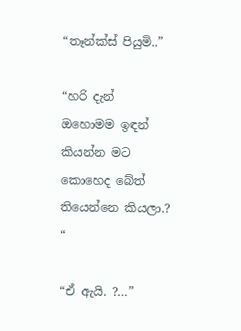“තෑන්ක්ස් පියුමි..”

“හරි දැන් ඔහොමම ඉඳන් කියන්න මට කොහෙද බේත් තියෙන්නෙ කියලා.?  “

“ඒ ඇයි. ?…”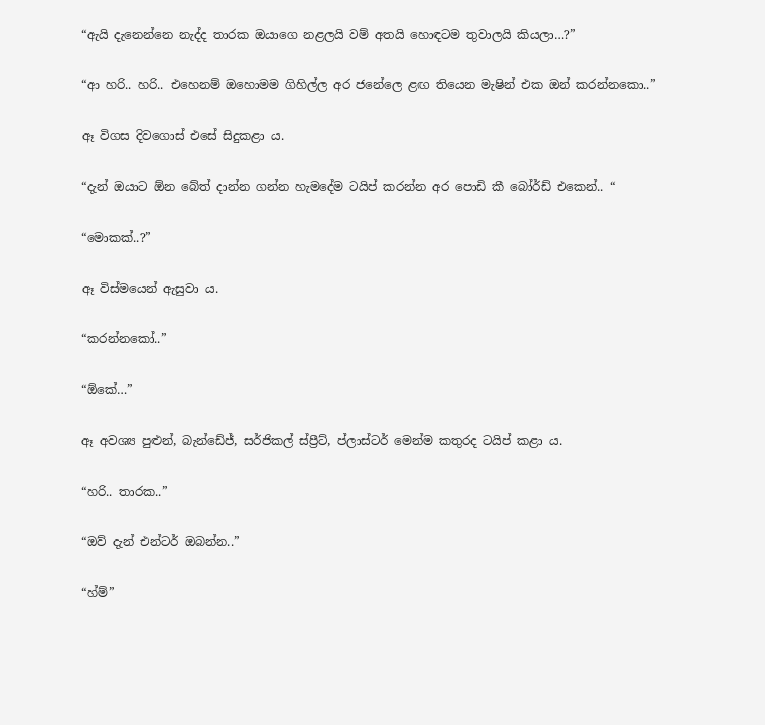“ඇයි දැනෙන්නෙ නැද්ද තාරක ඔයාගෙ නළලයි වම් අතයි හොඳටම තුවාලයි කියලා…?”

“ආ හරි.. හරි.. එහෙනම් ඔහොමම ගිහිල්ල අර ජනේලෙ ළඟ තියෙන මැෂින් එක ඔන් කරන්නකො..”

ඈ විගස දිවගොස් එසේ සිදුකළා ය.

“දැන් ඔයාට ඕන බේත් දාන්න ගන්න හැමදේම ටයිප් කරන්න අර පොඩි කී බෝර්ඩ් එකෙන්.. “

“මොකක්..?”

ඈ විස්මයෙන් ඇසුවා ය.

“කරන්නකෝ..”

“ඕකේ…”

ඈ අවශ්‍ය පුළුන්, බැන්ඩේජ්, සර්ජිකල් ස්ප්‍රීට්, ප්ලාස්ටර් මෙන්ම කතුරද ටයිප් කළා ය.

“හරි.. තාරක..”

“ඔව් දැන් එන්ටර් ඔබන්න..”

“හ්ම්”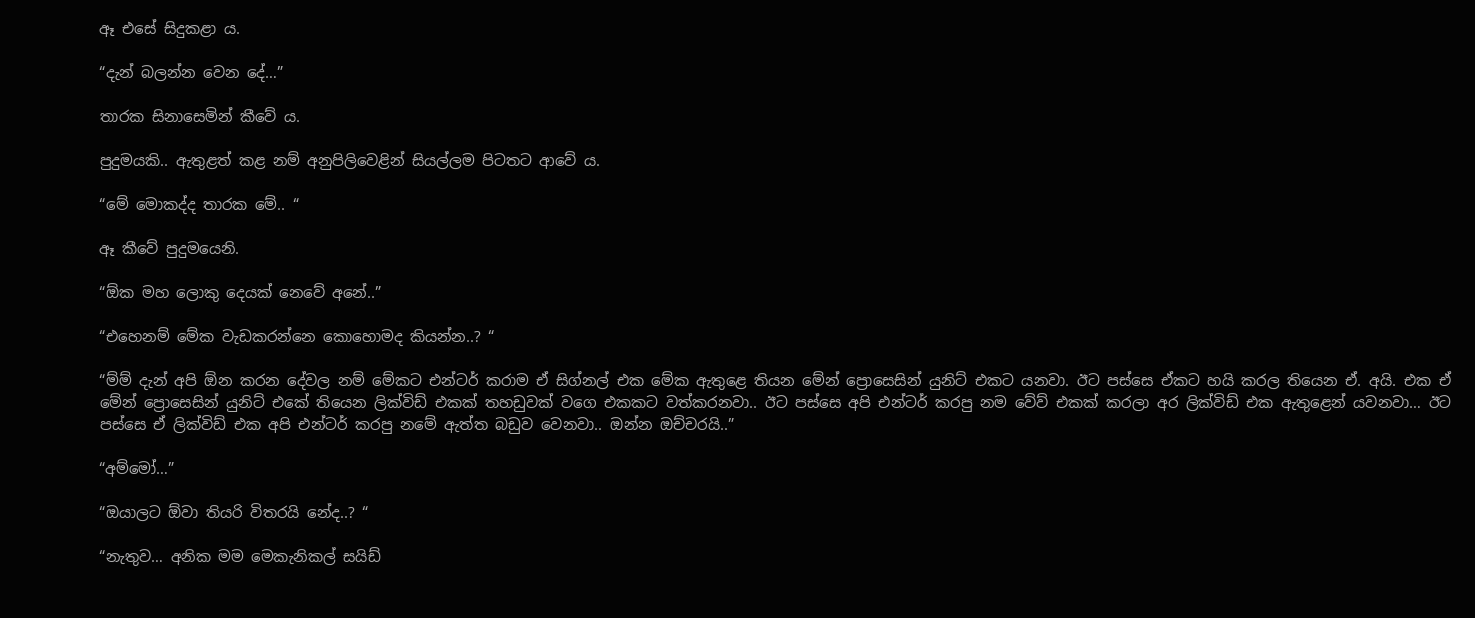ඈ එසේ සිදුකළා ය.

“දැන් බලන්න වෙන දේ…”

තාරක සිනාසෙමින් කීවේ ය.

පුදුමයකි.. ඇතුළත් කළ නම් අනුපිලිවෙළින් සියල්ලම පිටතට ආවේ ය.

“මේ මොකද්ද තාරක මේ.. “

ඈ කීවේ පුදුමයෙනි.

“ඕක මහ ලොකු දෙයක් නෙවේ අනේ..”

“එහෙනම් මේක වැඩකරන්නෙ කොහොමද කියන්න..? “

“ම්ම් දැන් අපි ඕන කරන දේවල නම් මේකට එන්ටර් කරාම ඒ සිග්නල් එක මේක ඇතුළෙ තියන මේන් ප්‍රොසෙසින් යුනිට් එකට යනවා. ඊට පස්සෙ ඒකට හයි කරල තියෙන ඒ. අයි. එක ඒ මේන් ප්‍රොසෙසින් යුනිට් එකේ තියෙන ලික්විඩ් එකක් තහඩුවක් වගෙ එකකට වත්කරනවා.. ඊට පස්සෙ අපි එන්ටර් කරපු නම වේව් එකක් කරලා අර ලික්විඩ් එක ඇතුළෙන් යවනවා… ඊට පස්සෙ ඒ ලික්විඩ් එක අපි එන්ටර් කරපු නමේ ඇත්ත බඩුව වෙනවා.. ඔන්න ඔච්චරයි..”

“අම්මෝ…”

“ඔයාලට ඕවා තියරි විතරයි නේද..? “

“නැතුව… අනික මම මෙකැනිකල් සයිඩ්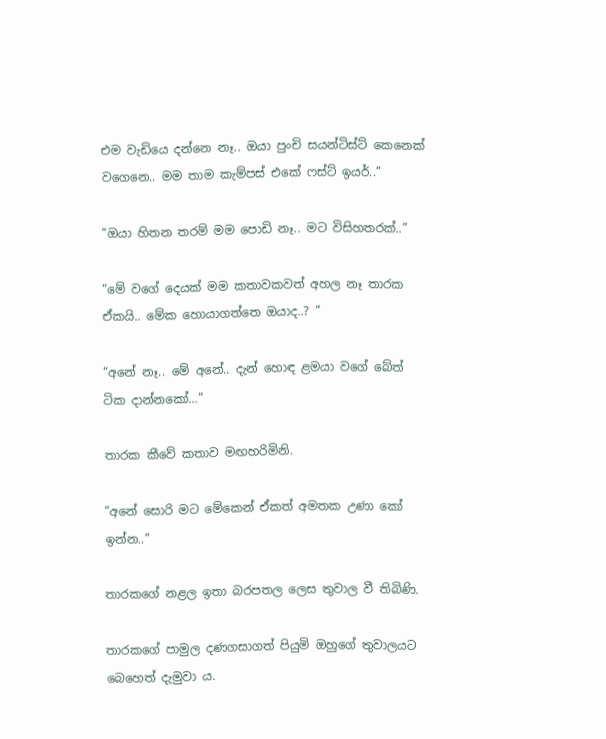එම වැඩියෙ දන්නෙ නෑ.. ඔයා පුංචි සයන්ටිස්ට් කෙනෙක් වගෙනෙ.. මම තාම කැම්පස් එකේ ෆස්ට් ඉයර්..”

“ඔයා හිතන තරම් මම පොඩි නෑ.. මට විසිහතරක්..”

“මේ වගේ දෙයක් මම කතාවකවත් අහල නෑ තාරක ඒකයි.. මේක හොයාගත්තෙ ඔයාද..? “

“අනේ නෑ.. මේ අනේ.. දැන් හොඳ ළමයා වගේ බේත් ටික දාන්නකෝ…”

තාරක කීවේ කතාව මඟහරිමිනි.

“අනේ සොරි මට මේකෙන් ඒකත් අමතක උණා කෝ ඉන්න..”

තාරකගේ නළල ඉතා බරපතල ලෙස තුවාල වී තිබිණි.

තාරකගේ පාමුල දණගසාගත් පියුමි ඔහුගේ තුවාලයට බෙහෙත් දැමුවා ය.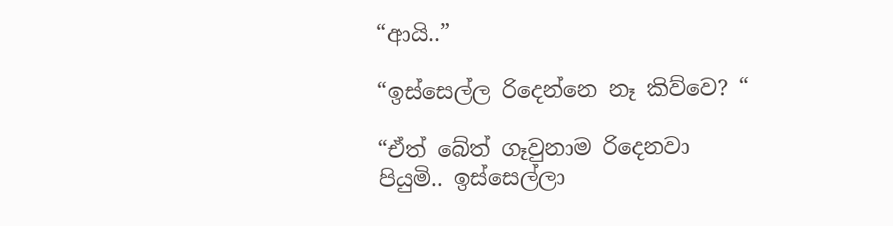“ආයි..”

“ඉස්සෙල්ල රිදෙන්නෙ නෑ කිව්වෙ? “

“ඒත් බේත් ගෑවුනාම රිදෙනවා පියුමි.. ඉස්සෙල්ලා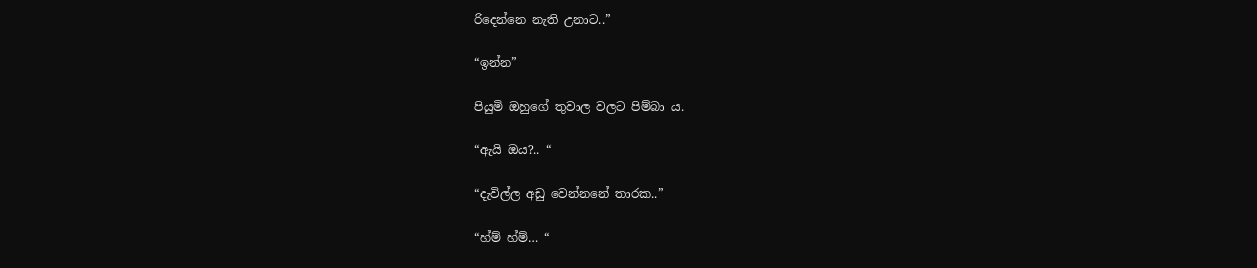රිදෙන්නෙ නැති උනාට..”

“ඉන්න”

පියුමි ඔහුගේ තුවාල වලට පිම්බා ය.

“ඇයි ඔය?.. “

“දැවිල්ල අඩු වෙන්නනේ තාරක..”

“හ්ම් හ්ම්… “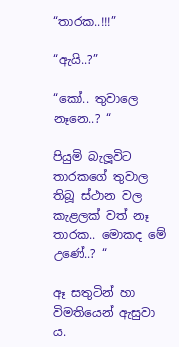“තාරක..!!!”

“ඇයි..?”

“කෝ.. තුවාලෙ නෑනෙ..? “

පියුමි බැලූවිට තාරකගේ තුවාල තිබූ ස්ථාන වල කැළලක් වත් නෑ තාරක.. මොකද මේ උණේ..? “

ඈ සතුටින් හා විමතියෙන් ඇසුවා ය.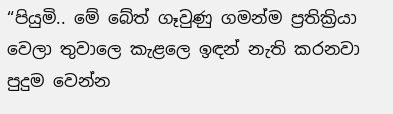“පියුමි.. මේ බේත් ගෑවුණු ගමන්ම ප්‍රතික්‍රියා වෙලා තුවාලෙ කැළලෙ ඉඳන් නැති කරනවා පුදුම වෙන්න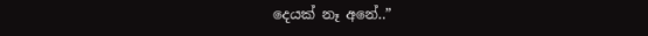දෙයක් නෑ අනේ..”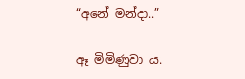“අනේ මන්දා..”

ඈ මිමිණුවා ය.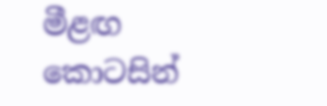මීළඟ කොටසින්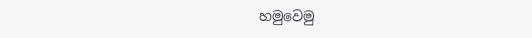හමුවෙමු